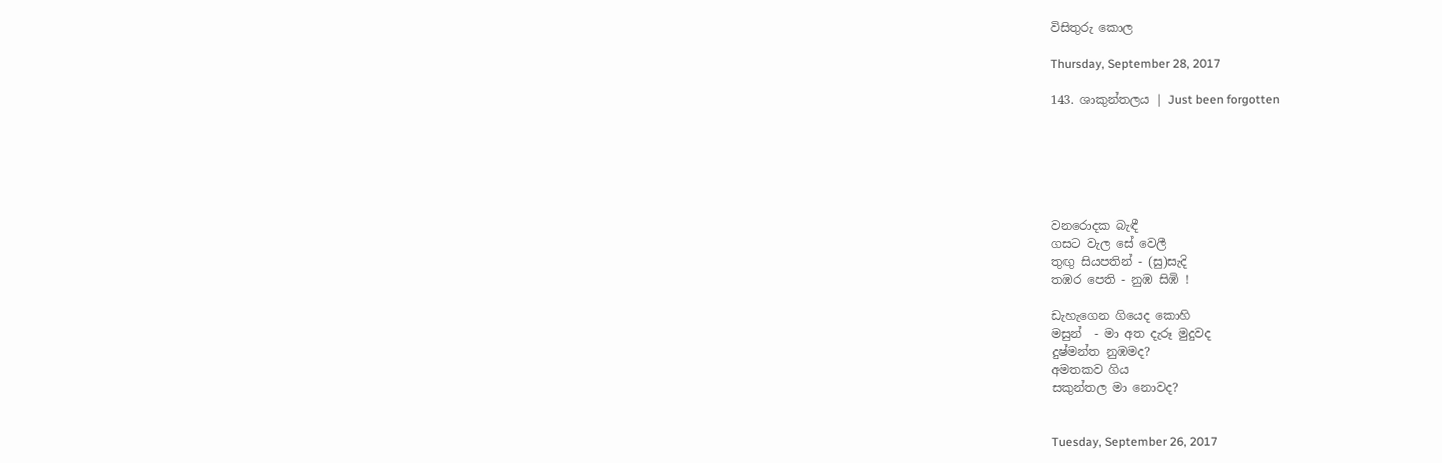විසිතුරු කොල

Thursday, September 28, 2017

143. ශාකුන්තලය | Just been forgotten






වනරොදක බැඳී
ගසට වැල සේ වෙලී
තුඟු සියපතින් - (සු)සැදි
තඹර පෙති - නුඹ සිඹි !

ඩැහැගෙන ගියෙද කොහි
මසුන්  - මා අත දැරූ මුදුවද
දුෂ්මන්ත නුඹමද?
අමතකව ගිය
සකුන්තල මා නොවද?


Tuesday, September 26, 2017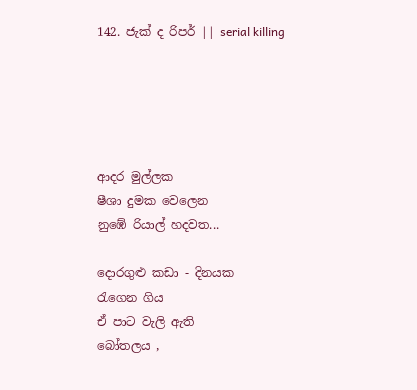142. ජැක් ද රිපර් || serial killing





ආදර මුල්ලක
ෂීශා දුමක වෙලෙන
නුඹේ රියාල් හදවත...

දොරගුළු කඩා - දිනයක
රැගෙන ගිය
ඒ පාට වැලි ඇති
බෝතලය ,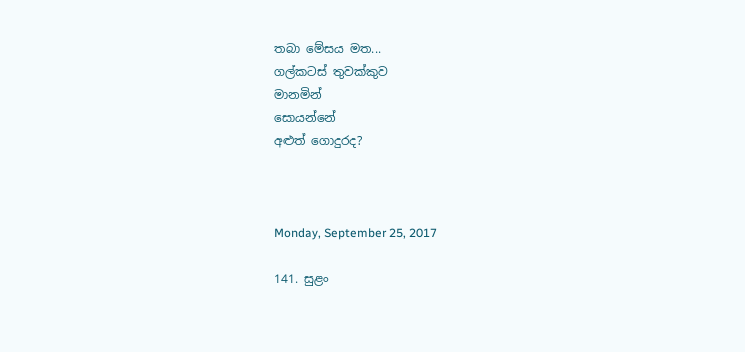තබා මේසය මත...
ගල්කටස් තුවක්කුව
මානමින්
සොයන්නේ
අළුත් ගොදුරද?



Monday, September 25, 2017

141. සුළං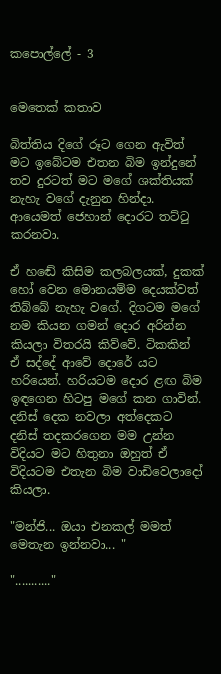කපොල්ලේ - 3


මෙතෙක් කතාව

බිත්තිය දිගේ රූට ගෙන ඇවිත් මට ඉබේටම එතන බිම ඉන්දුනේ තව දුරටත් මට මගේ ශක්තියක් නැහැ වගේ දැනුන හින්දා. ආයෙමත් ජෙහාන් දොරට තට්ටු කරනවා.

ඒ හඬේ කිසිම කලබලයක්, දුකක් හෝ වෙන මොනයම්ම දෙයක්වත් තිබ්බේ නැහැ වගේ. දිගටම මගේ නම කියන ගමන් දොර අරින්න කියලා විතරයි කිව්වේ. ටිකකින් ඒ සද්දේ ආවේ දොරේ යට හරියෙන්. හරියටම දොර ළඟ බිම ඉඳගෙන හිටපු මගේ කන ගාවින්. දනිස් දෙක නවලා අත්දෙකට දනිස් තදකරගෙන මම උන්න විදියට මට හිතුනා ඔහුත් ඒ විදියටම එතැන බිම වාඩිවෙලාදෝ කියලා.

"මන්ජි... ඔයා එනකල් මමත් මෙතැන ඉන්නවා... "

"..........."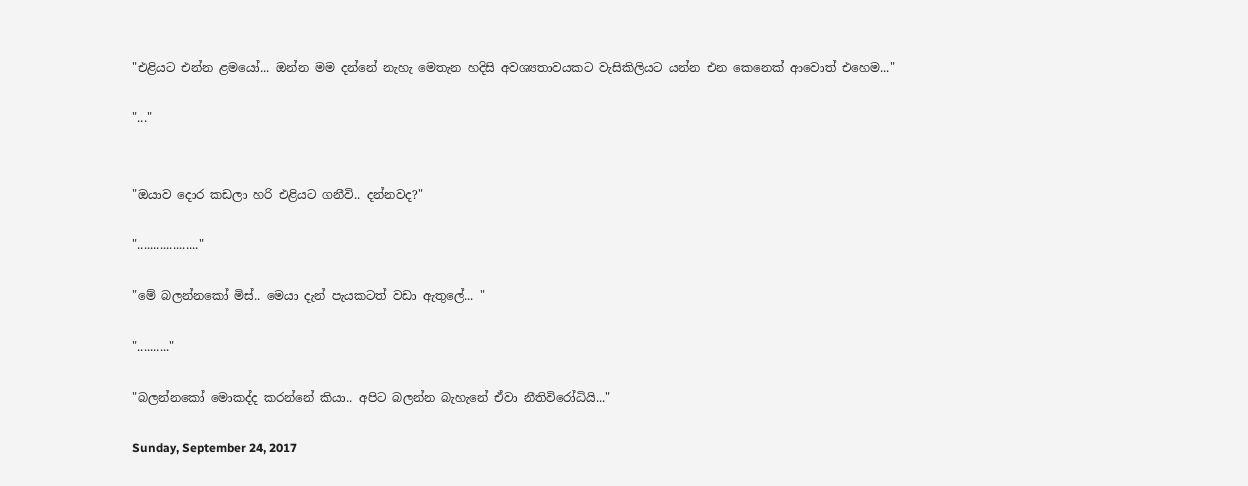"එළියට එන්න ළමයෝ... ඔන්න මම දන්නේ නැහැ මෙතැන හදිසි අවශ්‍යතාවයකට වැසිකිලියට යන්න එන කෙනෙක් ආවොත් එහෙම..."

"..."


"ඔයාව දොර කඩලා හරි එළියට ගනීවි.. දන්නවද?"

"..................."

"මේ බලන්නකෝ මිස්.. මෙයා දැන් පැයකටත් වඩා ඇතුලේ... "

".........."

"බලන්නකෝ මොකද්ද කරන්නේ කියා.. අපිට බලන්න බැහැනේ ඒවා නීතිවිරෝධියි..."

Sunday, September 24, 2017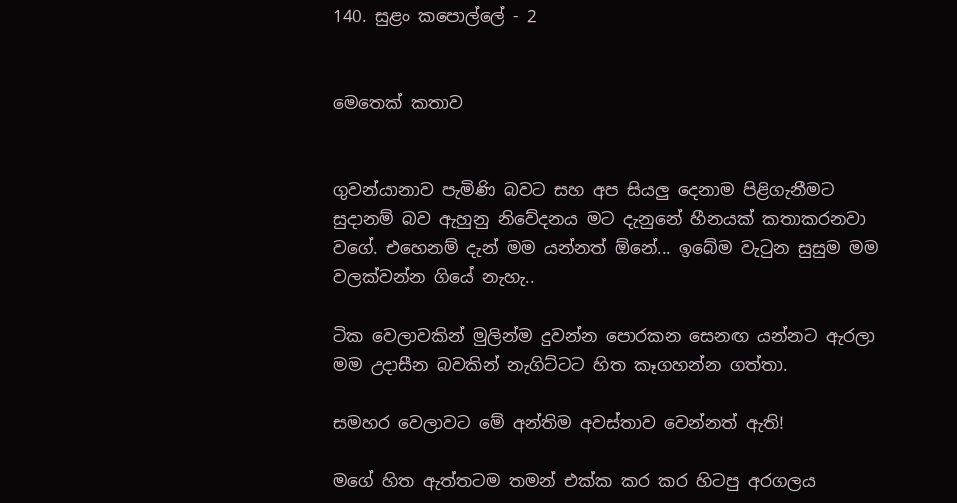140. සුළං කපොල්ලේ - 2


මෙතෙක් කතාව


ගුවන්යානාව පැමිණි බවට සහ අප සියලු දෙනාම පිළිගැනීමට සුදානම් බව ඇහුනු නිවේදනය මට දැනුනේ හීනයක් කතාකරනවා වගේ. එහෙනම් දැන් මම යන්නත් ඕනේ... ඉබේම වැටුන සුසුම මම වලක්වන්න ගියේ නැහැ..

ටික වෙලාවකින් මුලින්ම දුවන්න පොරකන සෙනඟ යන්නට ඇරලා මම උදාසීන බවකින් නැගිට්ටට හිත කෑගහන්න ගත්තා.

සමහර වෙලාවට මේ අන්තිම අවස්තාව වෙන්නත් ඇති!

මගේ හිත ඇත්තටම තමන් එක්ක කර කර හිටපු අරගලය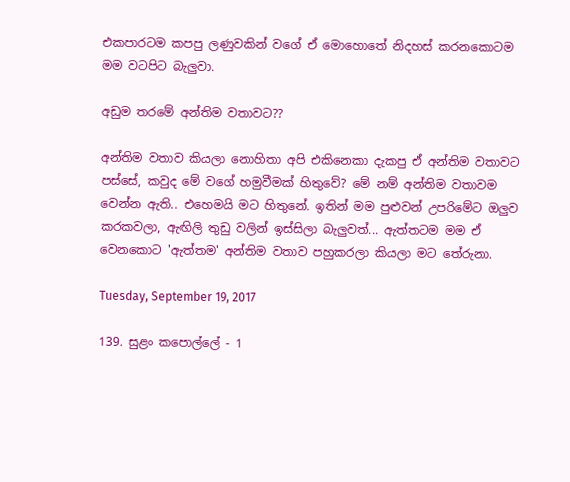එකපාරටම කපපු ලණුවකින් වගේ ඒ මොහොතේ නිදහස් කරනකොටම මම වටපිට බැලුවා.

අඩුම තරමේ අන්තිම වතාවට??

අන්තිම වතාව කියලා නොහිතා අපි එකිනෙකා දැකපු ඒ අන්තිම වතාවට පස්සේ, කවුද මේ වගේ හමුවීමක් හිතුවේ? මේ නම් අන්තිම වතාවම වෙන්න ඇති.. එහෙමයි මට හිතුනේ. ඉතින් මම පුළුවන් උපරිමේට ඔලුව කරකවලා, ඇඟිලි තුඩු වලින් ඉස්සිලා බැලුවත්... ඇත්තටම මම ඒ වෙනකොට 'ඇත්තම' අන්තිම වතාව පහුකරලා කියලා මට තේරුනා.

Tuesday, September 19, 2017

139. සුළං කපොල්ලේ - 1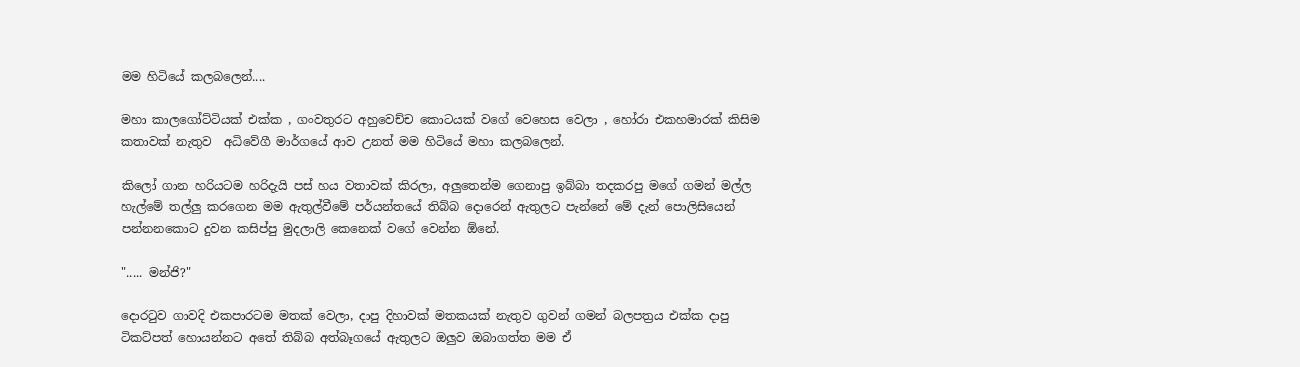මම හිටියේ කලබලෙන්....

මහා කාලගෝට්ටියක් එක්ක , ගංවතුරට අහුවෙච්ච කොටයක් වගේ වෙහෙස වෙලා , හෝරා එකහමාරක් කිසිම කතාවක් නැතුව  අධිවේගී මාර්ගයේ ආව උනත් මම හිටියේ මහා කලබලෙන්.

කිලෝ ගාන හරියටම හරිදැයි පස් හය වතාවක් කිරලා, අලුතෙන්ම ගෙනාපු ඉබ්බා තදකරපු මගේ ගමන් මල්ල හැල්මේ තල්ලු කරගෙන මම ඇතුල්වීමේ පර්යන්තයේ තිබ්බ දොරෙන් ඇතුලට පැන්නේ මේ දැන් පොලිසියෙන් පන්නනකොට දුවන කසිප්පු මුදලාලි කෙනෙක් වගේ වෙන්න ඕනේ.

"..... මන්ජි?"

දොරටුව ගාවදි එකපාරටම මතක් වෙලා, දාපු දිහාවක් මතකයක් නැතුව ගුවන් ගමන් බලපත්‍රය එක්ක දාපු ටිකට්පත් හොයන්නට අතේ තිබ්බ අත්බෑගයේ ඇතුලට ඔලුව ඔබාගත්ත මම ඒ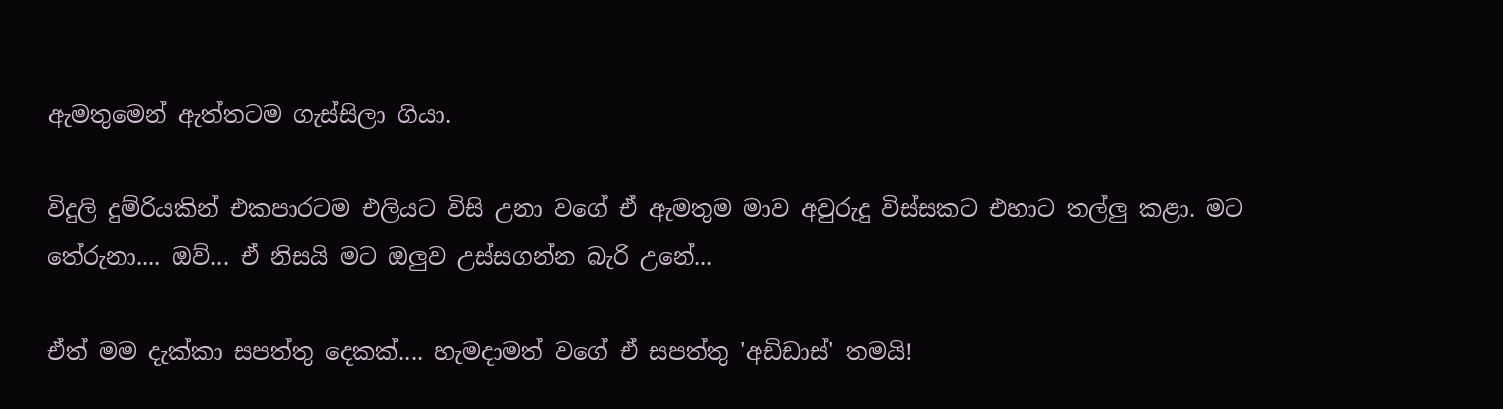ඇමතුමෙන් ඇත්තටම ගැස්සිලා ගියා.

විදුලි දුම්රියකින් එකපාරටම එලියට විසි උනා වගේ ඒ ඇමතුම මාව අවුරුදු විස්සකට එහාට තල්ලු කළා. මට තේරුනා.... ඔව්... ඒ නිසයි මට ඔලුව උස්සගන්න බැරි උනේ...

ඒත් මම දැක්කා සපත්තු දෙකක්.... හැමදාමත් වගේ ඒ සපත්තු 'අඩිඩාස්' තමයි!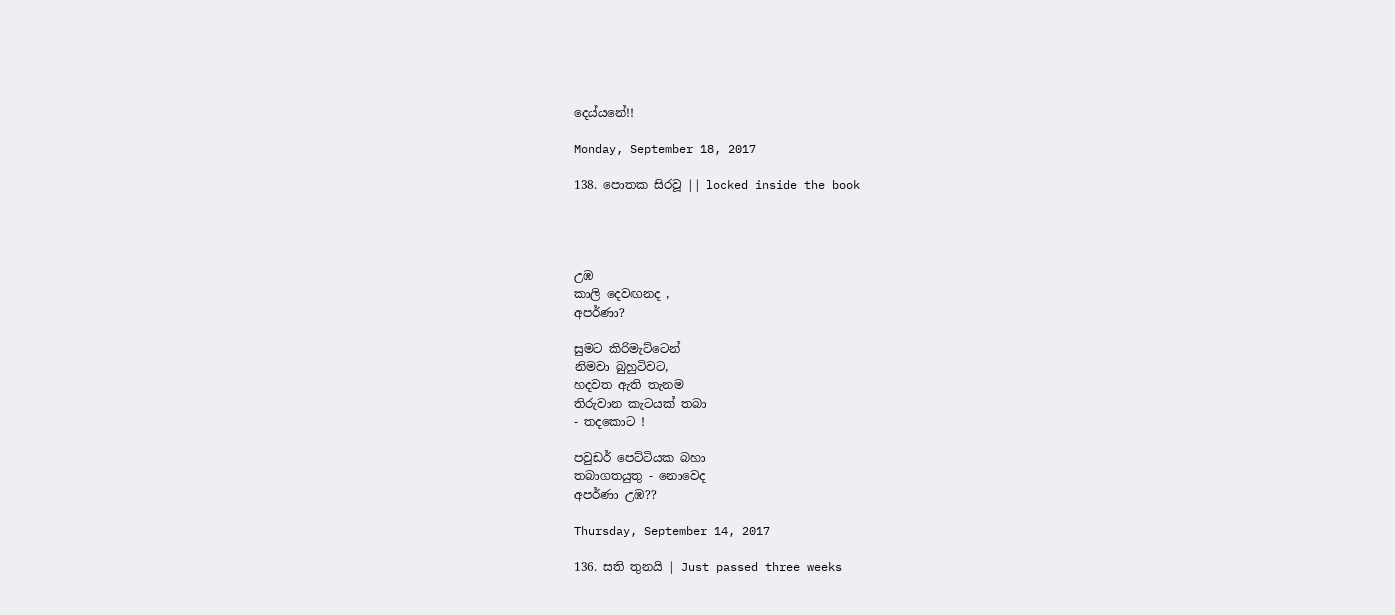දෙය්යනේ!!

Monday, September 18, 2017

138. පොතක සිරවූ || locked inside the book




උඹ
කාලි දෙවඟනද ,
අපර්ණා?

සුමට කිරිමැට්ටෙන්
නිමවා බුහුටිවට,
හදවත ඇති තැනම
තිරුවාන කැටයක් තබා
- තදකොට !

පවුඩර් පෙට්ටියක බහා
තබාගතයුතු - නොවෙද
අපර්ණා උඹ??

Thursday, September 14, 2017

136. සති තුනයි | Just passed three weeks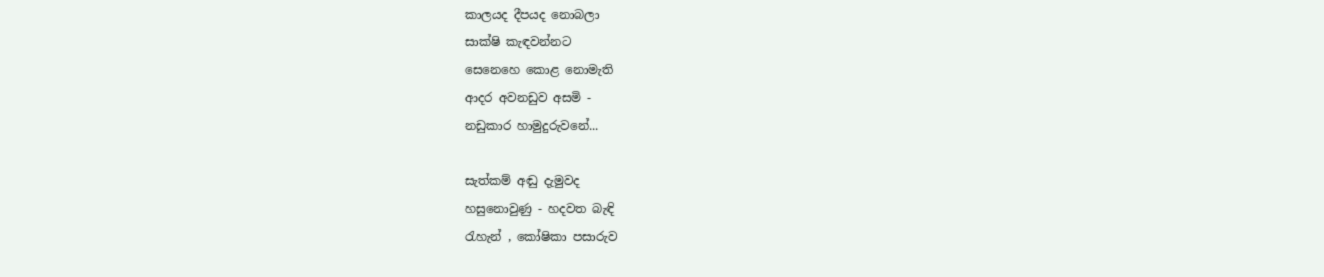කාලයද දීපයද නොබලා
සාක්ෂි කැඳවන්නට
සෙනෙහෙ කොළ නොමැති
ආදර අවනඩුව අසමි -
නඩුකාර හාමුදුරුවනේ...

සැත්කම් අඬු දැමුවද
හසුනොවුණු - හදවත බැඳි
රැහැන් , කෝෂිකා පසාරුව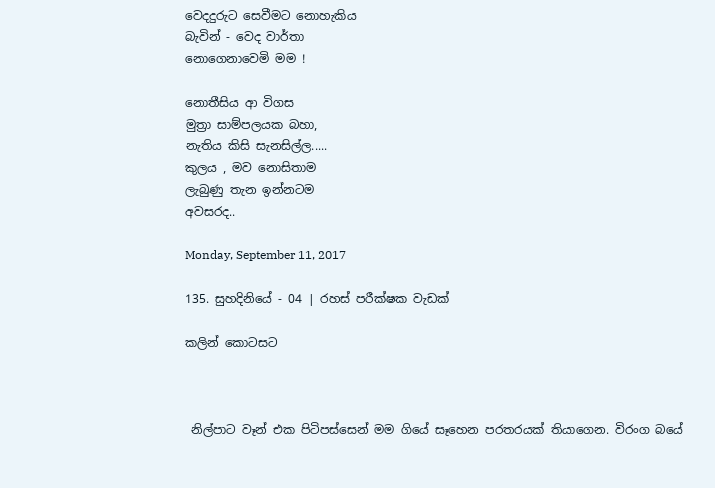වෙදදුරුට සෙවීමට නොහැකිය
බැවින් - වෙද වාර්තා
නොගෙනාවෙමි මම !

නොතීසිය ආ විගස
මුත්‍රා සාම්පලයක බහා,
නැතිය කිසි සැනසිල්ල.....
කුලය , මව නොසිතාම
ලැබුණු තැන ඉන්නටම
අවසරද..

Monday, September 11, 2017

135. සුහදිනියේ - 04 | රහස් පරීක්ෂක වැඩක්

කලින් කොටසට



 නිල්පාට වෑන් එක පිටිපස්සෙන් මම ගියේ සෑහෙන පරතරයක් තියාගෙන. විරංග බයේ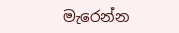මැරෙන්න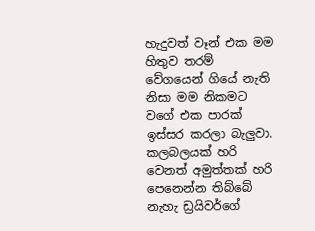හැදුවත් වෑන් එක මම හිතුව තරම් වේගයෙන් ගියේ නැති නිසා මම නිකමට වගේ එක පාරක් ඉස්සර කරලා බැලුවා. කලබලයක් හරි වෙනත් අමුත්තක් හරි පෙනෙන්න තිබ්බේ නැහැ ඩ්‍රයිවර්ගේ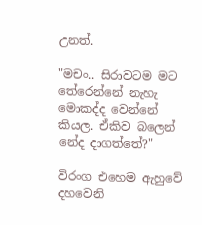උනත්.

"මචං.. සිරාවටම මට තේරෙන්නේ නැහැ මොකද්ද වෙන්නේ කියල. ඒකිව බලෙන් නේද දාගත්තේ?"

විරංග එහෙම ඇහුවේ දහවෙනි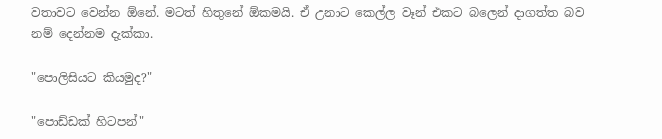වතාවට වෙන්න ඕනේ. මටත් හිතුනේ ඕකමයි. ඒ උනාට කෙල්ල වෑන් එකට බලෙන් දාගත්ත බව නම් දෙන්නම දැක්කා.

"පොලිසියට කියමුද?"

"පොඩ්ඩක් හිටපන්"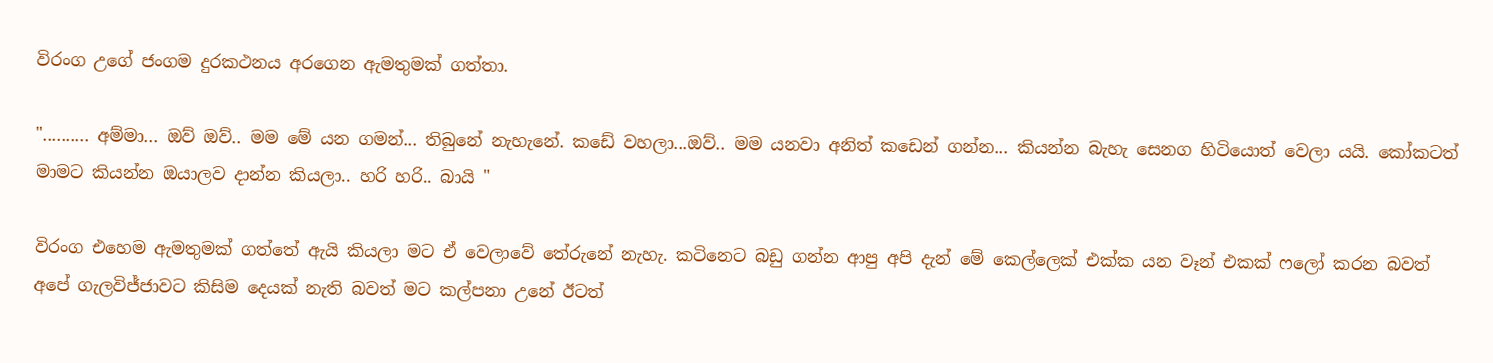විරංග උගේ ජංගම දුරකථනය අරගෙන ඇමතුමක් ගත්තා.

".......... අම්මා... ඔව් ඔව්.. මම මේ යන ගමන්... තිබුනේ නැහැනේ. කඩේ වහලා...ඔව්.. මම යනවා අනිත් කඩෙන් ගන්න... කියන්න බැහැ සෙනග හිටියොත් වෙලා යයි. කෝකටත් මාමට කියන්න ඔයාලව දාන්න කියලා.. හරි හරි.. බායි "

විරංග එහෙම ඇමතුමක් ගත්තේ ඇයි කියලා මට ඒ වෙලාවේ තේරුනේ නැහැ. කටිනෙට බඩු ගන්න ආපු අපි දැන් මේ කෙල්ලෙක් එක්ක යන වෑන් එකක් ෆලෝ කරන බවත් අපේ ගැලවිජ්ජාවට කිසිම දෙයක් නැති බවත් මට කල්පනා උනේ ඊටත්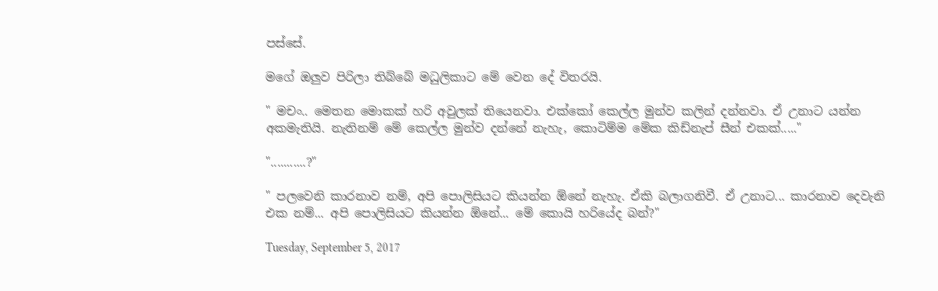පස්සේ.

මගේ ඔලුව පිරිලා තිබ්බේ මධුලිකාට මේ වෙන දේ විතරයි.

" මචං.. මෙතන මොකක් හරි අවුලක් තියෙනවා. එක්කෝ කෙල්ල මුන්ව කලින් දන්නවා. ඒ උනාට යන්න අකමැතියි. නැතිනම් මේ කෙල්ල මුන්ව දන්නේ නැහැ, කොටිම්ම මේක කිඩ්නැප් සීන් එකක්....."

"...........?"

" පලවෙනි කාරනාව නම්, අපි පොලිසියට කියන්න ඕනේ නැහැ. ඒකි බලාගනිවී. ඒ උනාට... කාරනාව දෙවැනි එක නම්... අපි පොලිසියට කියන්න ඕනේ... මේ කොයි හරියේද බන්?"

Tuesday, September 5, 2017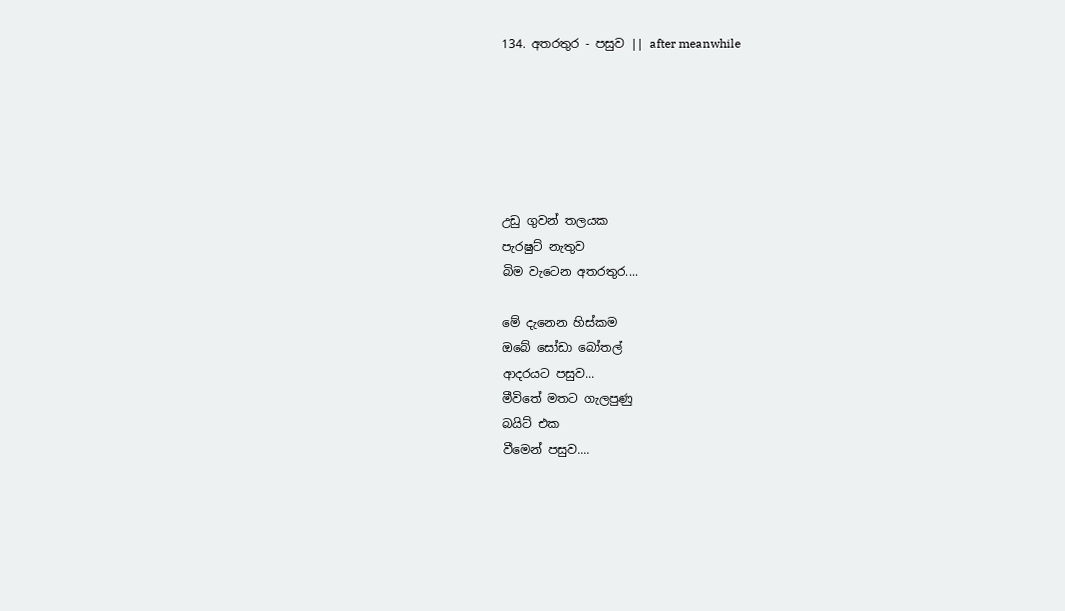134. අතරතුර - පසුව || after meanwhile






උඩු ගුවන් තලයක
පැරෂුට් නැතුව
බිම වැටෙන අතරතුර....

මේ දැනෙන හිස්කම
ඔබේ සෝඩා බෝතල්
ආදරයට පසුව...
මීවිතේ මතට ගැලපුණු
බයිට් එක
වීමෙන් පසුව....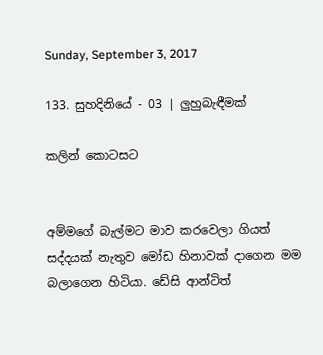Sunday, September 3, 2017

133. සුහදිනියේ - 03 | ලුහුබැඳීමක්

කලින් කොටසට


අම්මගේ බැල්මට මාව කරවෙලා ගියත් සද්දයක් නැතුව මෝඩ හිනාවක් දාගෙන මම බලාගෙන හිටියා. ඩේසි ආන්ටිත්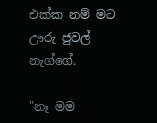එක්ක නම් මට ඌරු ජුවල් නැග්ගේ.

"නෑ මම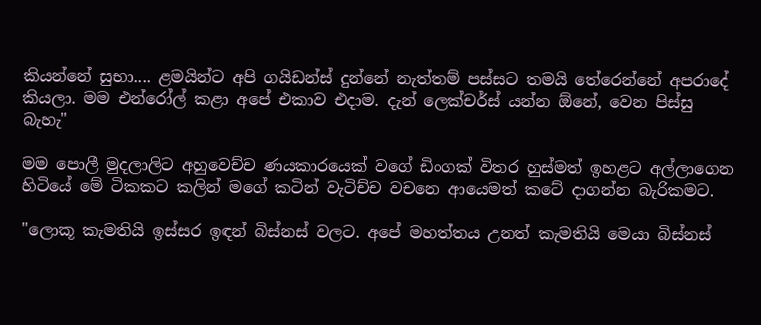කියන්නේ සුභා.... ළමයින්ට අපි ගයිඩන්ස් දුන්නේ නැත්තම් පස්සට තමයි තේරෙන්නේ අපරාදේ කියලා. මම එන්රෝල් කළා අපේ එකාව එදාම. දැන් ලෙක්චර්ස් යන්න ඕනේ, වෙන පිස්සු බැහැ"

මම පොලී මුදලාලිට අහුවෙච්ච ණයකාරයෙක් වගේ ඩිංගක් විතර හුස්මත් ඉහළට අල්ලාගෙන හිටියේ මේ ටිකකට කලින් මගේ කටින් වැටිච්ච වචනෙ ආයෙමත් කටේ දාගන්න බැරිකමට.

"ලොකූ කැමතියි ඉස්සර ඉඳන් බිස්නස් වලට. අපේ මහත්තය උනත් කැමතියි මෙයා බිස්නස්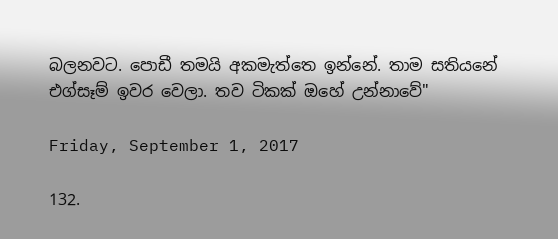බලනවට. පොඩී තමයි අකමැත්තෙ ඉන්නේ. තාම සතියනේ එග්සෑම් ඉවර වෙලා. තව ටිකක් ඔහේ උන්නාවේ"

Friday, September 1, 2017

132.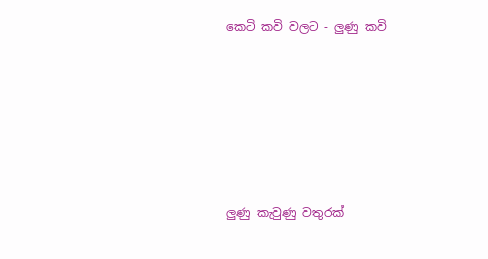කෙටි කවි වලට - ලුණු කවි






ලුණු කැවුණු වතුරක්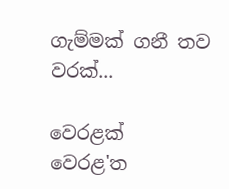ගැම්මක් ගනී තව වරක්...

වෙරළක්
වෙරළ'ත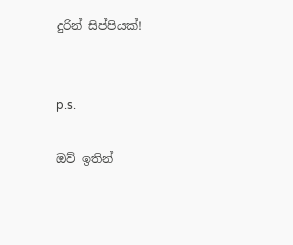දුරින් සිප්පියක්!


p.s.

ඔව් ඉතින්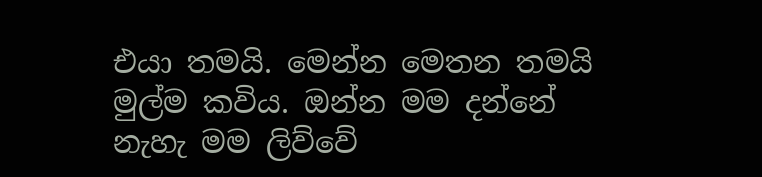එයා තමයි. මෙන්න මෙතන තමයි මුල්ම කවිය. ඔන්න මම දන්නේ නැහැ මම ලිව්වේ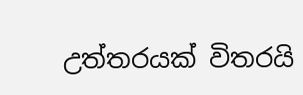උත්තරයක් විතරයි